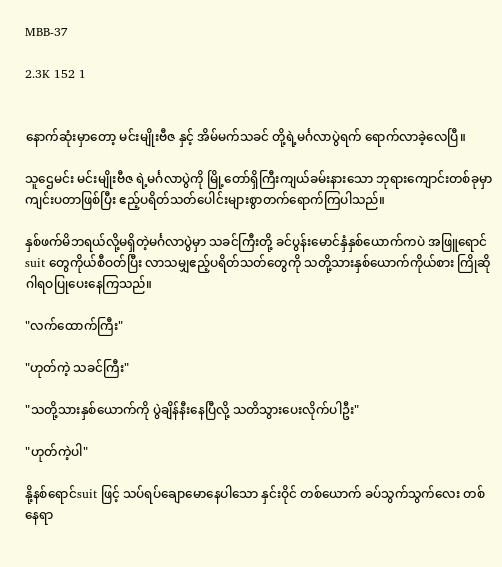MBB-37

2.3K 152 1


နောက်ဆုံးမှာတော့ မင်းမျိုးဗီဇ နှင့် အိမ်မက်သခင် တို့ရဲ့မင်္ဂလာပွဲရက် ရောက်လာခဲ့လေပြီ။

သူဌေမင်း မင်းမျိုးဗီဇ ရဲ့မင်္ဂလာပွဲကို မြို့တော်ရှိကြီးကျယ်ခမ်းနားသော ဘုရားကျောင်းတစ်ခုမှာကျင်းပတာဖြစ်ပြီး ဧည့်ပရိတ်သတ်ပေါင်းများစွာတက်ရောက်ကြပါသည်။

နှစ်ဖက်မိဘရယ်လို့မရှိတဲ့မင်္ဂလာပွဲမှာ သခင်ကြီးတို့ ခင်ပွန်းမောင်နှံနှစ်ယောက်ကပဲ အဖြူရောင်suit တွေကိုယ်စီဝတ်ပြီး လာသမျှဧည့်ပရိတ်သတ်တွေကို သတို့သားနှစ်ယောက်ကိုယ်စား ကြိုဆိုဂါရဝပြုပေးနေကြသည်။

"လက်ထောက်ကြီး"

"ဟုတ်ကဲ့ သခင်ကြီး"

"သတို့သားနှစ်ယောက်ကို ပွဲချိန်နီးနေပြီလို့ သတိသွားပေးလိုက်ပါဦး"

"ဟုတ်ကဲ့ပါ"

နို့နစ်ရောင်suit ဖြင့် သပ်ရပ်ချောမောနေပါသော နှင်းဝိုင် တစ်ယောက် ခပ်သွက်သွက်လေး တစ်နေရာ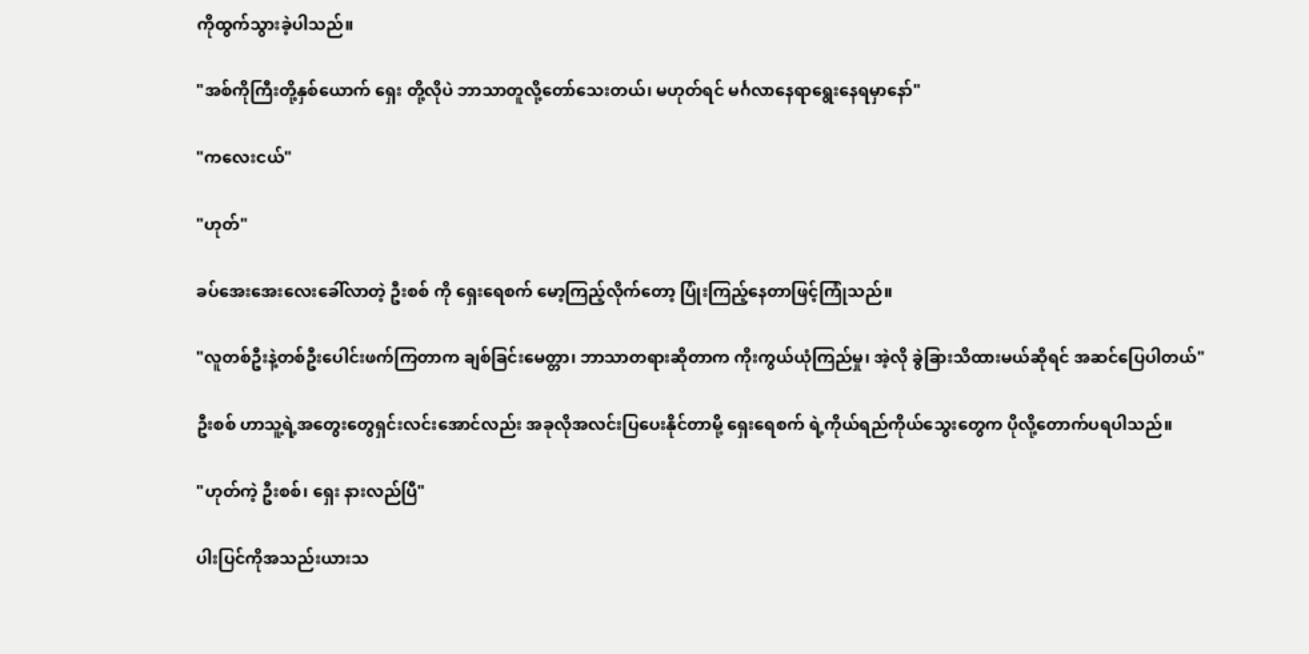ကိုထွက်သွားခဲ့ပါသည်။

"အစ်ကိုကြီးတို့နှစ်ယောက် ရှေး တို့လိုပဲ ဘာသာတူလို့တော်သေးတယ်၊ မဟုတ်ရင် မင်္ဂလာနေရာရွေးနေရမှာနော်"

"ကလေးငယ်"

"ဟုတ်"

ခပ်အေးအေးလေးခေါ်လာတဲ့ ဦးစစ် ကို ရှေးရေစက် မော့ကြည့်လိုက်တော့ ပြုံးကြည့်နေတာဖြင့်ကြုံသည်။

"လူတစ်ဦးနဲ့တစ်ဦးပေါင်းဖက်ကြတာက ချစ်ခြင်းမေတ္တာ၊ ဘာသာတရားဆိုတာက ကိုးကွယ်ယုံကြည်မှု၊ အဲ့လို ခွဲခြားသိထားမယ်ဆိုရင် အဆင်ပြေပါတယ်"

ဦးစစ် ဟာသူ့ရဲ့အတွေးတွေရှင်းလင်းအောင်လည်း အခုလိုအလင်းပြပေးနိုင်တာမို့ ရှေးရေစက် ရဲ့ကိုယ်ရည်ကိုယ်သွေးတွေက ပိုလို့တောက်ပရပါသည်။

"ဟုတ်ကဲ့ ဦးစစ်၊ ရှေး နားလည်ပြီ"

ပါးပြင်ကိုအသည်းယားသ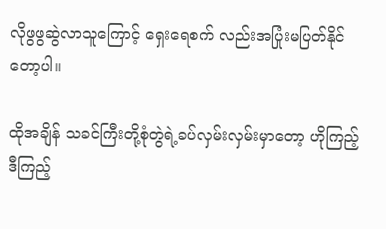လိုဖွဖွဆွဲလာသူကြောင့် ရှေးရေစက် လည်းအပြုံးမပြတ်နိုင်တော့ပါ။

ထိုအချိန် သခင်ကြီးတို့စုံတွဲရဲ့ခပ်လှမ်းလှမ်းမှာတော့ ဟိုကြည့်ဒီကြည့်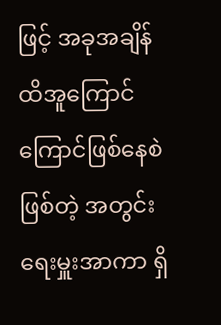ဖြင့် အခုအချိန်ထိအူကြောင်ကြောင်ဖြစ်နေစဲဖြစ်တဲ့ အတွင်းရေးမှူးအာကာ ရှိ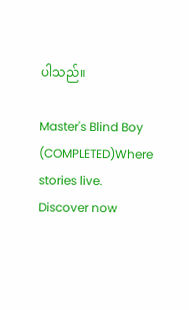ပါသည်။

Master's Blind Boy (COMPLETED)Where stories live. Discover now